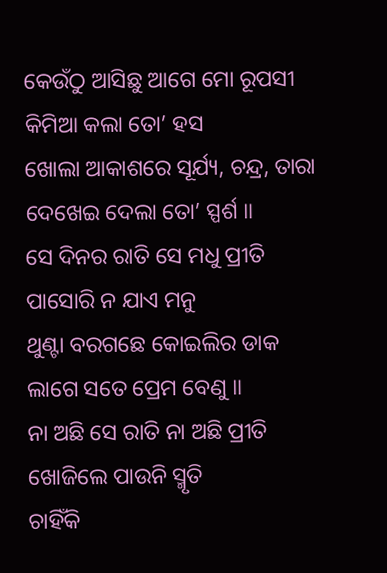କେଉଁଠୁ ଆସିଛୁ ଆଗେ ମୋ ରୂପସୀ
କିମିଆ କଲା ତୋ’ ହସ
ଖୋଲା ଆକାଶରେ ସୂର୍ଯ୍ୟ, ଚନ୍ଦ୍ର, ତାରା
ଦେଖେଇ ଦେଲା ତୋ’ ସ୍ପର୍ଶ ॥
ସେ ଦିନର ରାତି ସେ ମଧୁ ପ୍ରୀତି
ପାସୋରି ନ ଯାଏ ମନୁ
ଥୁଣ୍ଟା ବରଗଛେ କୋଇଲିର ଡାକ
ଲାଗେ ସତେ ପ୍ରେମ ବେଣୁ ॥
ନା ଅଛି ସେ ରାତି ନା ଅଛି ପ୍ରୀତି
ଖୋଜିଲେ ପାଉନି ସ୍ମୃତି
ଚାହିଁକି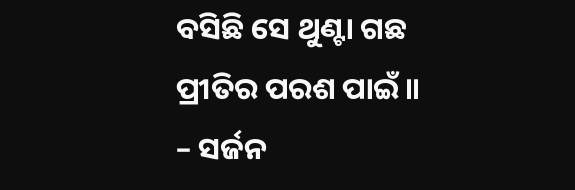ବସିଛି ସେ ଥୁଣ୍ଟା ଗଛ
ପ୍ରୀତିର ପରଶ ପାଇଁ ॥
– ସର୍ଜନ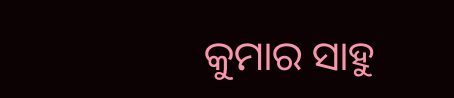କୁମାର ସାହୁ